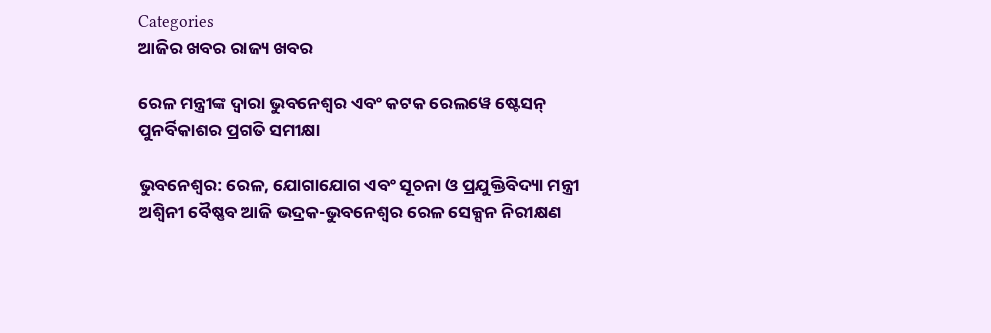Categories
ଆଜିର ଖବର ରାଜ୍ୟ ଖବର

ରେଳ ମନ୍ତ୍ରୀଙ୍କ ଦ୍ୱାରା ଭୁବନେଶ୍ୱର ଏବଂ କଟକ ରେଲୱେ ଷ୍ଟେସନ୍ ପୁନର୍ବିକାଶର ପ୍ରଗତି ସମୀକ୍ଷା

ଭୁବନେଶ୍ୱର: ରେଳ, ଯୋଗାଯୋଗ ଏବଂ ସୂଚନା ଓ ପ୍ରଯୁକ୍ତିବିଦ୍ୟା ମନ୍ତ୍ରୀ ଅଶ୍ୱିନୀ ବୈଷ୍ଣବ ଆଜି ଭଦ୍ରକ-ଭୁବନେଶ୍ୱର ରେଳ ସେକ୍ସନ ନିରୀକ୍ଷଣ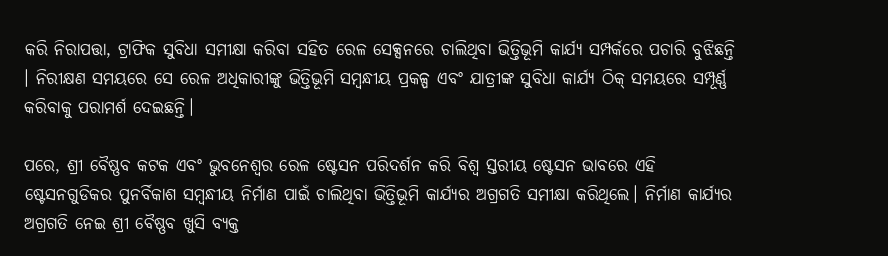କରି ନିରାପତ୍ତା, ଟ୍ରାଫିକ ସୁବିଧା ସମୀକ୍ଷା କରିବା ସହିତ ରେଳ ସେକ୍ସନରେ ଚାଲିଥିବା ଭିତ୍ତିଭୂମି କାର୍ଯ୍ୟ ସମ୍ପର୍କରେ ପଚାରି ବୁଝିଛନ୍ତି । ନିରୀକ୍ଷଣ ସମୟରେ ସେ ରେଳ ଅଧିକାରୀଙ୍କୁ ଭିତ୍ତିଭୂମି ସମ୍ବନ୍ଧୀୟ ପ୍ରକଳ୍ପ ଏବଂ ଯାତ୍ରୀଙ୍କ ସୁବିଧା କାର୍ଯ୍ୟ ଠିକ୍ ସମୟରେ ସମ୍ପୂର୍ଣ୍ଣ କରିବାକୁ ପରାମର୍ଶ ଦେଇଛନ୍ତି।

ପରେ, ଶ୍ରୀ ବୈଷ୍ଣବ କଟକ ଏବଂ ଭୁବନେଶ୍ୱର ରେଳ ଷ୍ଟେସନ ପରିଦର୍ଶନ କରି ବିଶ୍ୱ ସ୍ତରୀୟ ଷ୍ଟେସନ ଭାବରେ ଏହି ଷ୍ଟେସନଗୁଡିକର ପୁନର୍ବିକାଶ ସମ୍ବନ୍ଧୀୟ ନିର୍ମାଣ ପାଇଁ ଚାଲିଥିବା ଭିତ୍ତିଭୂମି କାର୍ଯ୍ୟର ଅଗ୍ରଗତି ସମୀକ୍ଷା କରିଥିଲେ। ନିର୍ମାଣ କାର୍ଯ୍ୟର ଅଗ୍ରଗତି ନେଇ ଶ୍ରୀ ବୈଷ୍ଣବ ଖୁସି ବ୍ୟକ୍ତ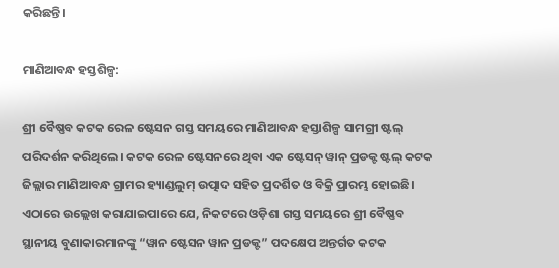କରିଛନ୍ତି।

ମାଣିଆବନ୍ଧ ହସ୍ତଶିଳ୍ପ:

ଶ୍ରୀ ବୈଷ୍ଣବ କଟକ ରେଳ ଷ୍ଟେସନ ଗସ୍ତ ସମୟରେ ମାଣିଆବନ୍ଧ ହସ୍ତାଶିଳ୍ପ ସାମଗ୍ରୀ ଷ୍ଟଲ୍ ପରିଦର୍ଶନ କରିଥିଲେ। କଟକ ରେଳ ଷ୍ଟେସନରେ ଥିବା ଏକ ଷ୍ଟେସନ୍ ୱାନ୍ ପ୍ରଡକ୍ଟ ଷ୍ଟଲ୍ କଟକ ଜିଲ୍ଲାର ମାଣିଆବନ୍ଧ ଗ୍ରାମର ହ୍ୟାଣ୍ଡଲୁମ୍ ଉତ୍ପାଦ ସହିତ ପ୍ରଦର୍ଶିତ ଓ ବିକ୍ରି ପ୍ରାରମ୍ଭ ହୋଇଛି। ଏଠାରେ ଉଲ୍ଲେଖ କରାଯାଇପାରେ ଯେ, ନିକଟରେ ଓଡ଼ିଶା ଗସ୍ତ ସମୟରେ ଶ୍ରୀ ବୈଷ୍ଣବ ସ୍ଥାନୀୟ ବୁଣାକାରମାନଙ୍କୁ “ୱାନ ଷ୍ଟେସନ ୱାନ ପ୍ରଡକ୍ଟ” ପଦକ୍ଷେପ ଅନ୍ତର୍ଗତ କଟକ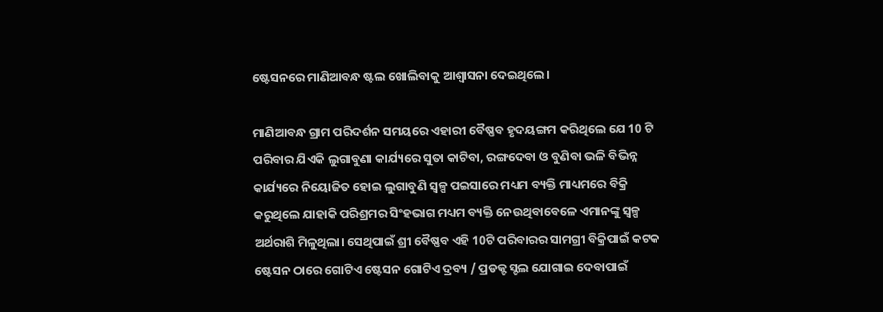ଷ୍ଟେସନରେ ମାଣିଆବନ୍ଧ ଷ୍ଟଲ ଖୋଲିବାକୁ ଆଶ୍ୱାସନା ଦେଇଥିଲେ।

ମାଣିଆବନ୍ଧ ଗ୍ରାମ ପରିଦର୍ଶନ ସମୟରେ ଏହାରୀ ବୈଷ୍ଣବ ହୃଦୟଙ୍ଗମ କରିଥିଲେ ଯେ 10 ଟି ପରିବାର ଯିଏକି ଲୁଗାବୁଣା କାର୍ଯ୍ୟରେ ସୁତା କାଟିବା, ରଙ୍ଗଦେବା ଓ ବୁଣିବା ଭଳି ବିଭିନ୍ନ କାର୍ଯ୍ୟରେ ନିୟୋଜିତ ହୋଇ ଲୁଗାବୁଣି ସ୍ୱଳ୍ପ ପଇସାରେ ମଧ୍ୟମ ବ୍ୟକ୍ତି ମାଧ୍ୟମରେ ବିକ୍ରି କରୁଥିଲେ ଯାହାକି ପରିଶ୍ରମର ସିଂହଭାଗ ମଧ୍ୟମ ବ୍ୟକ୍ତି ନେଉଥିବାବେଳେ ଏମାନଙ୍କୁ ସ୍ୱଳ୍ପ ଅର୍ଥରାଶି ମିଳୁଥିଲା। ସେଥିପାଇଁ ଶ୍ରୀ ବୈଷ୍ଣବ ଏହି 10ଟି ପରିବାରର ସାମଗ୍ରୀ ବିକ୍ରିପାଇଁ କଟକ ଷ୍ଟେସନ ଠାରେ ଗୋଟିଏ ଷ୍ଟେସନ ଗୋଟିଏ ଦ୍ରବ୍ୟ / ପ୍ରଡକ୍ଟ ସ୍ଟଲ ଯୋଗାଇ ଦେବାପାଇଁ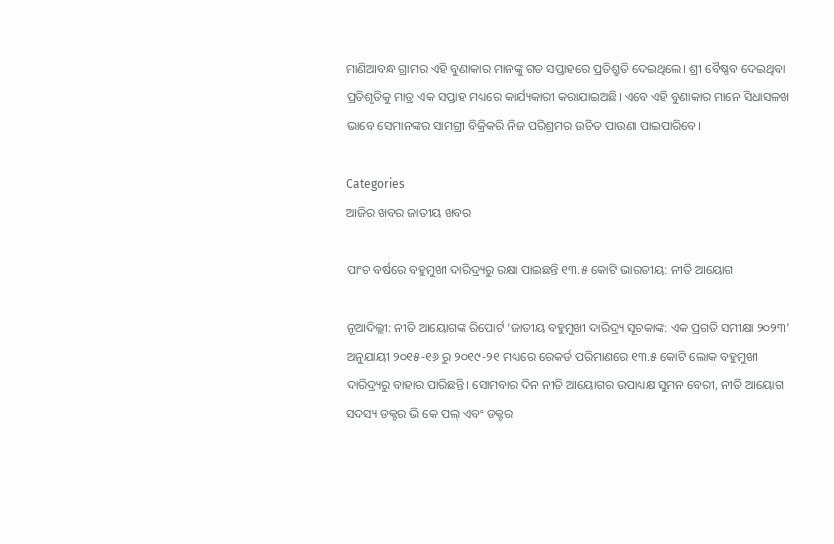ମାଣିଆବନ୍ଧ ଗ୍ରାମର ଏହି ବୁଣାକାର ମାନଙ୍କୁ ଗତ ସପ୍ତାହରେ ପ୍ରତିଶ୍ରୁତି ଦେଇଥିଲେ। ଶ୍ରୀ ବୈଷ୍ଣବ ଦେଇଥିବା ପ୍ରତିଶୃତିକୁ ମାତ୍ର ଏକ ସପ୍ତାହ ମଧ୍ୟରେ କାର୍ଯ୍ୟକାରୀ କରାଯାଇଅଛି। ଏବେ ଏହି ବୁଣାକାର ମାନେ ସିଧାସଳଖ ଭାବେ ସେମାନଙ୍କର ସାମଗ୍ରୀ ବିକ୍ରିକରି ନିଜ ପରିଶ୍ରମର ଉଚିତ ପାଉଣା ପାଇପାରିବେ।

Categories
ଆଜିର ଖବର ଜାତୀୟ ଖବର

ପାଂଚ ବର୍ଷରେ ବହୁମୁଖୀ ଦାରିଦ୍ର୍ୟରୁ ରକ୍ଷା ପାଇଛନ୍ତି ୧୩.୫ କୋଟି ଭାରତୀୟ: ନୀତି ଆୟୋଗ

ନୂଆଦିଲ୍ଲୀ: ନୀତି ଆୟୋଗଙ୍କ ରିପୋର୍ଟ ‘ଜାତୀୟ ବହୁମୁଖୀ ଦାରିଦ୍ର‌୍ୟ ସୂଚକାଙ୍କ: ଏକ ପ୍ରଗତି ସମୀକ୍ଷା ୨୦୨୩’ ଅନୁଯାୟୀ ୨୦୧୫-୧୬ ରୁ ୨୦୧୯-୨୧ ମଧ୍ୟରେ ରେକର୍ଡ ପରିମାଣରେ ୧୩.୫ କୋଟି ଲୋକ ବହୁମୁଖୀ ଦାରିଦ୍ର‌୍ୟରୁ ବାହାର ପାରିଛନ୍ତି। ସୋମବାର ଦିନ ନୀତି ଆୟୋଗର ଉପାଧ୍ୟକ୍ଷ ସୁମନ ବେରୀ, ନୀତି ଆୟୋଗ ସଦସ୍ୟ ଡକ୍ଟର ଭି କେ ପଲ୍ ଏବଂ ଡକ୍ଟର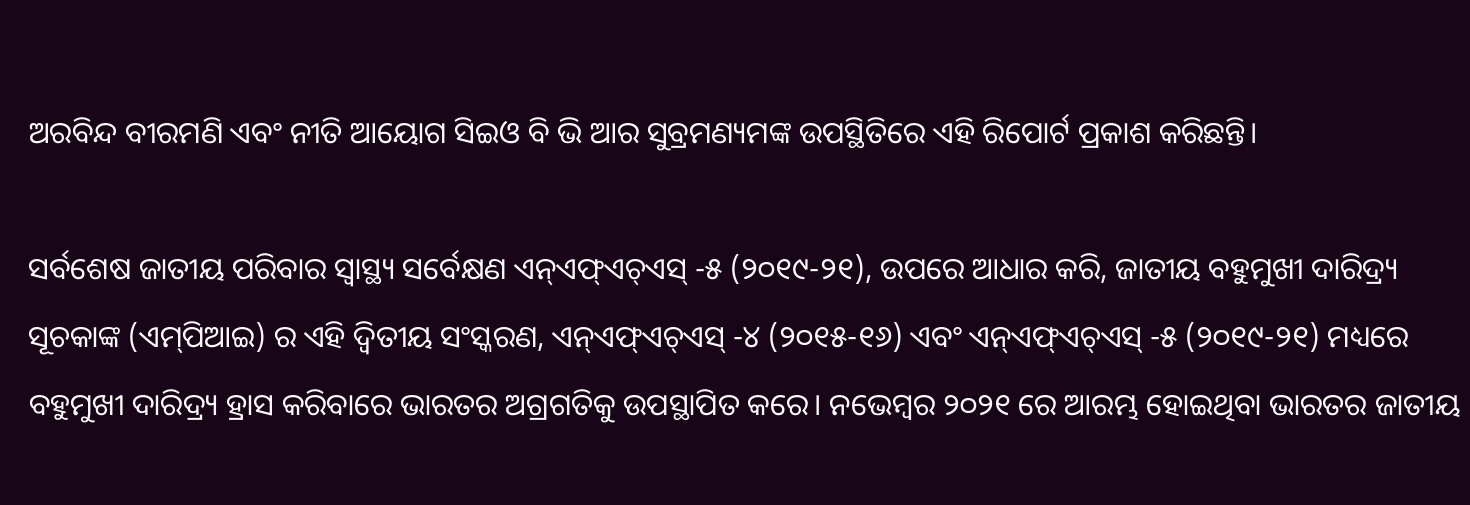ଅରବିନ୍ଦ ବୀରମଣି ଏବଂ ନୀତି ଆୟୋଗ ସିଇଓ ବି ଭି ଆର ସୁବ୍ରମଣ୍ୟମଙ୍କ ଉପସ୍ଥିତିରେ ଏହି ରିପୋର୍ଟ ପ୍ରକାଶ କରିଛନ୍ତି।

ସର୍ବଶେଷ ଜାତୀୟ ପରିବାର ସ୍ୱାସ୍ଥ୍ୟ ସର୍ବେକ୍ଷଣ ଏନ୍‌ଏଫ୍‌ଏଚ୍‌ଏସ୍ -୫ (୨୦୧୯-୨୧), ଉପରେ ଆଧାର କରି, ଜାତୀୟ ବହୁମୁଖୀ ଦାରିଦ୍ର‌୍ୟ ସୂଚକାଙ୍କ (ଏମ୍‌ପିଆଇ) ର ଏହି ଦ୍ୱିତୀୟ ସଂସ୍କରଣ, ଏନ୍‌ଏଫ୍‌ଏଚ୍‌ଏସ୍ -୪ (୨୦୧୫-୧୬) ଏବଂ ଏନ୍‌ଏଫ୍‌ଏଚ୍‌ଏସ୍ -୫ (୨୦୧୯-୨୧) ମଧ୍ୟରେ ବହୁମୁଖୀ ଦାରିଦ୍ର‌୍ୟ ହ୍ରାସ କରିବାରେ ଭାରତର ଅଗ୍ରଗତିକୁ ଉପସ୍ଥାପିତ କରେ। ନଭେମ୍ବର ୨୦୨୧ ରେ ଆରମ୍ଭ ହୋଇଥିବା ଭାରତର ଜାତୀୟ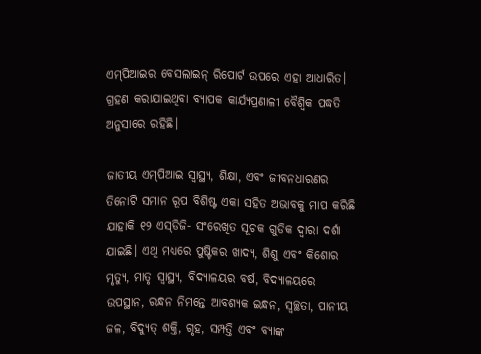ଏମ୍‌ପିଆଇର ବେସଲାଇନ୍ ରିପୋର୍ଟ ଉପରେ ଏହା ଆଧାରିତ। ଗ୍ରହଣ କରାଯାଇଥିବା ବ୍ୟାପକ କାର୍ଯ୍ୟପ୍ରଣାଳୀ ବୈଶ୍ୱିକ ପଦ୍ଧତି ଅନୁସାରେ ରହିଛି।

ଜାତୀୟ ଏମ୍‌ପିଆଇ ସ୍ୱାସ୍ଥ୍ୟ, ଶିକ୍ଷା, ଏବଂ ଜୀବନଧାରଣର ତିନୋଟି ସମାନ ରୂପ ବିଶିଷ୍ଟ ଏକା ସହିତ ଅଭାବକୁ ମାପ କରିଛି ଯାହାକି ୧୨ ଏସ୍‌ଡିଜି- ସଂରେଖିତ ସୂଚକ ଗୁଡିକ ଦ୍ୱାରା ଦର୍ଶା ଯାଇଛି। ଏଥି ମଧ୍ୟରେ ପୁଷ୍ଟିକର ଖାଦ୍ୟ, ଶିଶୁ ଏବଂ କିଶୋର ମୃତ୍ୟୁ, ମାତୃ ସ୍ୱାସ୍ଥ୍ୟ, ବିଦ୍ୟାଳୟର ବର୍ଷ, ବିଦ୍ୟାଳୟରେ ଉପସ୍ଥାନ, ରନ୍ଧନ ନିମନ୍ତେ ଆବଶ୍ୟକ ଇନ୍ଧନ, ସ୍ୱଚ୍ଛତା, ପାନୀୟ ଜଳ, ବିଦ୍ୟୁତ୍ ଶକ୍ତି, ଗୃହ, ସମ୍ପତ୍ତି ଏବଂ ବ୍ୟାଙ୍କ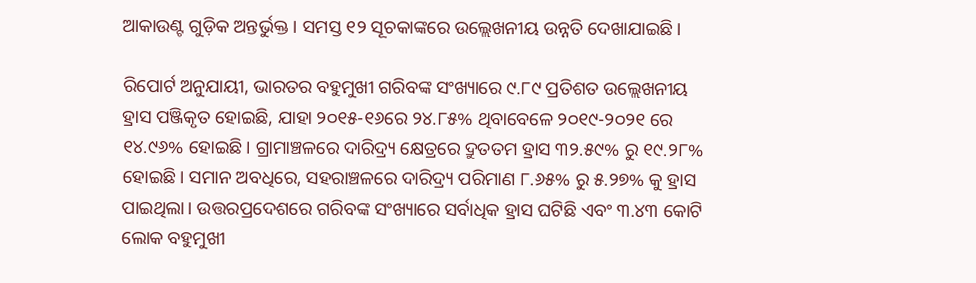ଆକାଉଣ୍ଟ ଗୁଡ଼ିକ ଅନ୍ତର୍ଭୁକ୍ତ । ସମସ୍ତ ୧୨ ସୂଚକାଙ୍କରେ ଉଲ୍ଲେଖନୀୟ ଉନ୍ନତି ଦେଖାଯାଇଛି।

ରିପୋର୍ଟ ଅନୁଯାୟୀ, ଭାରତର ବହୁମୁଖୀ ଗରିବଙ୍କ ସଂଖ୍ୟାରେ ୯.୮୯ ପ୍ରତିଶତ ଉଲ୍ଲେଖନୀୟ ହ୍ରାସ ପଞ୍ଜିକୃତ ହୋଇଛି, ଯାହା ୨୦୧୫-୧୬ରେ ୨୪.୮୫% ଥିବାବେଳେ ୨୦୧୯-୨୦୨୧ ରେ ୧୪.୯୬% ହୋଇଛି। ଗ୍ରାମାଞ୍ଚଳରେ ଦାରିଦ୍ର‌୍ୟ କ୍ଷେତ୍ରରେ ଦ୍ରୁତତମ ହ୍ରାସ ୩୨.୫୯% ରୁ ୧୯.୨୮% ହୋଇଛି। ସମାନ ଅବଧିରେ, ସହରାଞ୍ଚଳରେ ଦାରିଦ୍ର‌୍ୟ ପରିମାଣ ୮.୬୫% ରୁ ୫.୨୭% କୁ ହ୍ରାସ ପାଇଥିଲା। ଉତ୍ତରପ୍ରଦେଶରେ ଗରିବଙ୍କ ସଂଖ୍ୟାରେ ସର୍ବାଧିକ ହ୍ରାସ ଘଟିଛି ଏବଂ ୩.୪୩ କୋଟି ଲୋକ ବହୁମୁଖୀ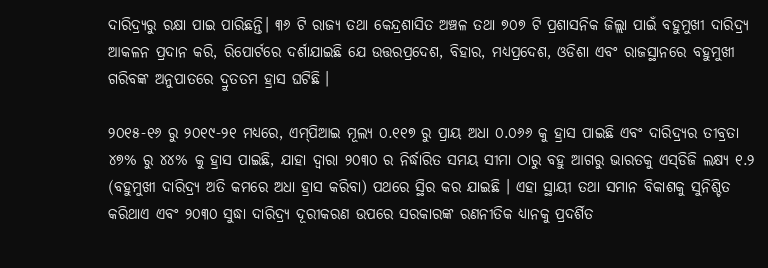ଦାରିଦ୍ର‌୍ୟରୁ ରକ୍ଷା ପାଇ ପାରିଛନ୍ତି। ୩୬ ଟି ରାଜ୍ୟ ତଥା କେନ୍ଦ୍ରଶାସିତ ଅଞ୍ଚଳ ତଥା ୭୦୭ ଟି ପ୍ରଶାସନିକ ଜିଲ୍ଲା ପାଇଁ ବହୁମୁଖୀ ଦାରିଦ୍ର‌୍ୟ ଆକଳନ ପ୍ରଦାନ କରି, ରିପୋର୍ଟରେ ଦର୍ଶାଯାଇଛି ଯେ ଉତ୍ତରପ୍ରଦେଶ, ବିହାର, ମଧ୍ୟପ୍ରଦେଶ, ଓଡିଶା ଏବଂ ରାଜସ୍ଥାନରେ ବହୁମୁଖୀ ଗରିବଙ୍କ ଅନୁପାତରେ ଦ୍ରୁତତମ ହ୍ରାସ ଘଟିଛି ।

୨୦୧୫-୧୬ ରୁ ୨୦୧୯-୨୧ ମଧ୍ୟରେ, ଏମ୍‌ପିଆଇ ମୂଲ୍ୟ ୦.୧୧୭ ରୁ ପ୍ରାୟ ଅଧା ୦.୦୬୬ କୁ ହ୍ରାସ ପାଇଛି ଏବଂ ଦାରିଦ୍ର‌୍ୟର ତୀବ୍ରତା ୪୭% ରୁ ୪୪% କୁ ହ୍ରାସ ପାଇଛି, ଯାହା ଦ୍ୱାରା ୨୦୩୦ ର ନିର୍ଦ୍ଧାରିତ ସମୟ ସୀମା ଠାରୁ ବହୁ ଆଗରୁ ଭାରତକୁ ଏସ୍‌ଡିଜି ଲକ୍ଷ୍ୟ ୧.୨ (ବହୁମୁଖୀ ଦାରିଦ୍ର‌୍ୟ ଅତି କମରେ ଅଧା ହ୍ରାସ କରିବା) ପଥରେ ସ୍ଥିର କର ଯାଇଛି । ଏହା ସ୍ଥାୟୀ ତଥା ସମାନ ବିକାଶକୁ ସୁନିଶ୍ଚିତ କରିଥାଏ ଏବଂ ୨୦୩୦ ସୁଦ୍ଧା ଦାରିଦ୍ର‌୍ୟ ଦୂରୀକରଣ ଉପରେ ସରକାରଙ୍କ ରଣନୀତିକ ଧ୍ୟାନକୁ ପ୍ରଦର୍ଶିତ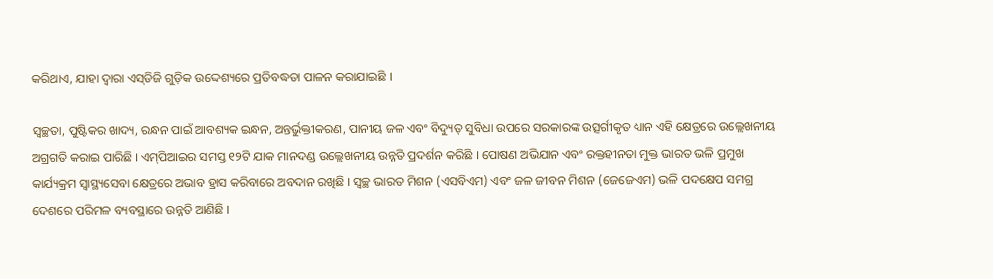କରିଥାଏ, ଯାହା ଦ୍ୱାରା ଏସ୍‌ଡିଜି ଗୁଡ଼ିକ ଉଦ୍ଦେଶ୍ୟରେ ପ୍ରତିବଦ୍ଧତା ପାଳନ କରାଯାଇଛି ।

ସ୍ୱଚ୍ଛତା, ପୁଷ୍ଟିକର ଖାଦ୍ୟ, ରନ୍ଧନ ପାଇଁ ଆବଶ୍ୟକ ଇନ୍ଧନ, ଅନ୍ତର୍ଭୁକ୍ତୀକରଣ, ପାନୀୟ ଜଳ ଏବଂ ବିଦ୍ୟୁତ୍ ସୁବିଧା ଉପରେ ସରକାରଙ୍କ ଉତ୍ସର୍ଗୀକୃତ ଧ୍ୟାନ ଏହି କ୍ଷେତ୍ରରେ ଉଲ୍ଲେଖନୀୟ ଅଗ୍ରଗତି କରାଇ ପାରିଛି । ଏମ୍‌ପିଆଇର ସମସ୍ତ ୧୨ଟି ଯାକ ମାନଦଣ୍ଡ ଉଲ୍ଲେଖନୀୟ ଉନ୍ନତି ପ୍ରଦର୍ଶନ କରିଛି । ପୋଷଣ ଅଭିଯାନ ଏବଂ ରକ୍ତହୀନତା ମୁକ୍ତ ଭାରତ ଭଳି ପ୍ରମୁଖ କାର୍ଯ୍ୟକ୍ରମ ସ୍ୱାସ୍ଥ୍ୟସେବା କ୍ଷେତ୍ରରେ ଅଭାବ ହ୍ରାସ କରିବାରେ ଅବଦାନ ରଖିଛି । ସ୍ୱଚ୍ଛ ଭାରତ ମିଶନ (ଏସବିଏମ) ଏବଂ ଜଳ ଜୀବନ ମିଶନ (ଜେଜେଏମ) ଭଳି ପଦକ୍ଷେପ ସମଗ୍ର ଦେଶରେ ପରିମଳ ବ୍ୟବସ୍ଥାରେ ଉନ୍ନତି ଆଣିଛି ।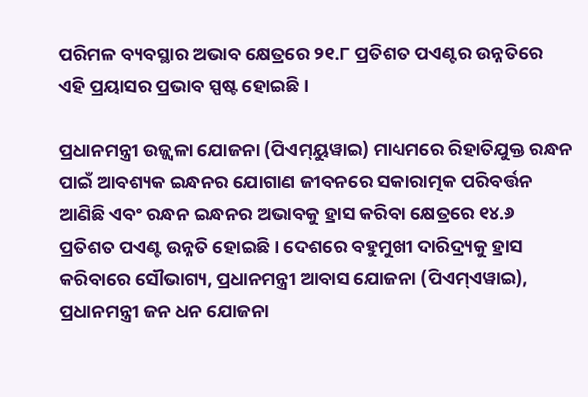ପରିମଳ ବ୍ୟବସ୍ଥାର ଅଭାବ କ୍ଷେତ୍ରରେ ୨୧.୮ ପ୍ରତିଶତ ପଏଣ୍ଟର ଉନ୍ନତିରେ ଏହି ପ୍ରୟାସର ପ୍ରଭାବ ସ୍ପଷ୍ଟ ହୋଇଛି ।

ପ୍ରଧାନମନ୍ତ୍ରୀ ଉଜ୍ଜ୍ୱଳା ଯୋଜନା (ପିଏମ୍‌ୟୁୱାଇ) ମାଧ୍ୟମରେ ରିହାତିଯୁକ୍ତ ରନ୍ଧନ ପାଇଁ ଆବଶ୍ୟକ ଇନ୍ଧନର ଯୋଗାଣ ଜୀବନରେ ସକାରାତ୍ମକ ପରିବର୍ତ୍ତନ ଆଣିଛି ଏବଂ ରନ୍ଧନ ଇନ୍ଧନର ଅଭାବକୁ ହ୍ରାସ କରିବା କ୍ଷେତ୍ରରେ ୧୪.୬ ପ୍ରତିଶତ ପଏଣ୍ଟ ଉନ୍ନତି ହୋଇଛି । ଦେଶରେ ବହୁମୁଖୀ ଦାରିଦ୍ର‌୍ୟକୁ ହ୍ରାସ କରିବାରେ ସୌଭାଗ୍ୟ, ପ୍ରଧାନମନ୍ତ୍ରୀ ଆବାସ ଯୋଜନା (ପିଏମ୍‌ଏୱାଇ), ପ୍ରଧାନମନ୍ତ୍ରୀ ଜନ ଧନ ଯୋଜନା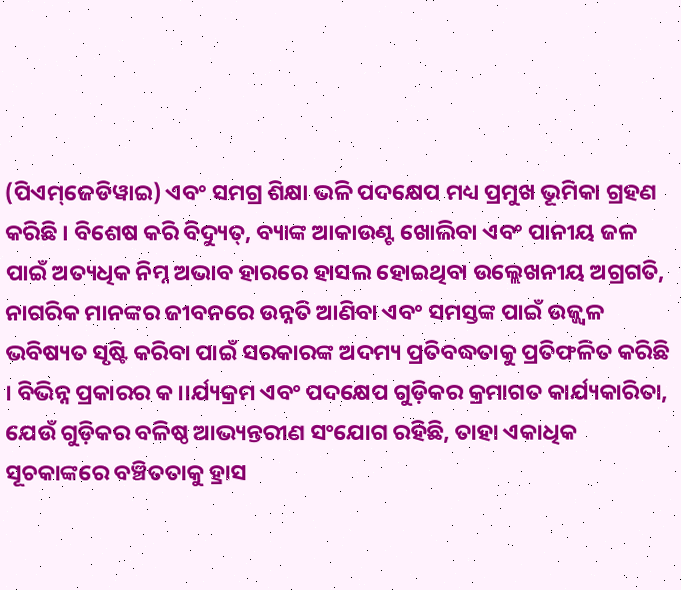(ପିଏମ୍‌ଜେଡିୱାଇ) ଏବଂ ସମଗ୍ର ଶିକ୍ଷା ଭଳି ପଦକ୍ଷେପ ମଧ୍ୟ ପ୍ରମୁଖ ଭୂମିକା ଗ୍ରହଣ କରିଛି । ବିଶେଷ କରି ବିଦ୍ୟୁତ୍‌, ବ୍ୟାଙ୍କ ଆକାଉଣ୍ଟ ଖୋଲିବା ଏବଂ ପାନୀୟ ଜଳ ପାଇଁ ଅତ୍ୟଧିକ ନିମ୍ନ ଅଭାବ ହାରରେ ହାସଲ ହୋଇଥିବା ଉଲ୍ଲେଖନୀୟ ଅଗ୍ରଗତି, ନାଗରିକ ମାନଙ୍କର ଜୀବନରେ ଉନ୍ନତି ଆଣିବା ଏବଂ ସମସ୍ତଙ୍କ ପାଇଁ ଉଜ୍ଜ୍ୱଳ ଭବିଷ୍ୟତ ସୃଷ୍ଟି କରିବା ପାଇଁ ସରକାରଙ୍କ ଅଦମ୍ୟ ପ୍ରତିବଦ୍ଧତାକୁ ପ୍ରତିଫଳିତ କରିଛି । ବିଭିନ୍ନ ପ୍ରକାରର କ।।ର୍ଯ୍ୟକ୍ରମ ଏବଂ ପଦକ୍ଷେପ ଗୁଡ଼ିକର କ୍ରମାଗତ କାର୍ଯ୍ୟକାରିତା, ଯେଉଁ ଗୁଡ଼ିକର ବଳିଷ୍ଠ ଆଭ୍ୟନ୍ତରୀଣ ସଂଯୋଗ ରହିଛି, ତାହା ଏକାଧିକ ସୂଚକାଙ୍କରେ ବଞ୍ଚିତତାକୁ ହ୍ରାସ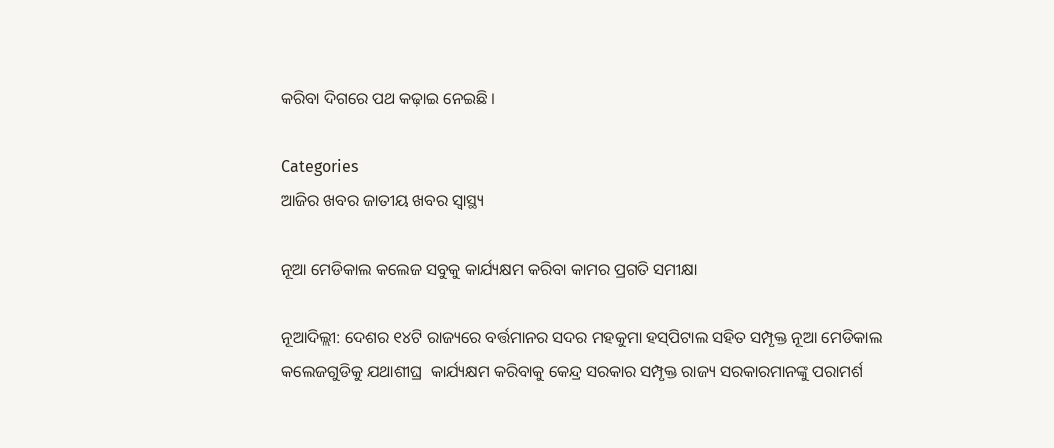କରିବା ଦିଗରେ ପଥ କଢ଼ାଇ ନେଇଛି ।

Categories
ଆଜିର ଖବର ଜାତୀୟ ଖବର ସ୍ବାସ୍ଥ୍ୟ

ନୂଆ ମେଡିକାଲ କଲେଜ ସବୁକୁ କାର୍ଯ୍ୟକ୍ଷମ କରିବା କାମର ପ୍ରଗତି ସମୀକ୍ଷା

ନୂଆଦିଲ୍ଲୀ: ଦେଶର ୧୪ଟି ରାଜ୍ୟରେ ବର୍ତ୍ତମାନର ସଦର ମହକୁମା ହସ୍‌ପିଟାଲ ସହିତ ସମ୍ପୃକ୍ତ ନୂଆ ମେଡିକାଲ କଲେଜଗୁଡିକୁ ଯଥାଶୀଘ୍ର  କାର୍ଯ୍ୟକ୍ଷମ କରିବାକୁ କେନ୍ଦ୍ର ସରକାର ସମ୍ପୃକ୍ତ ରାଜ୍ୟ ସରକାରମାନଙ୍କୁ ପରାମର୍ଶ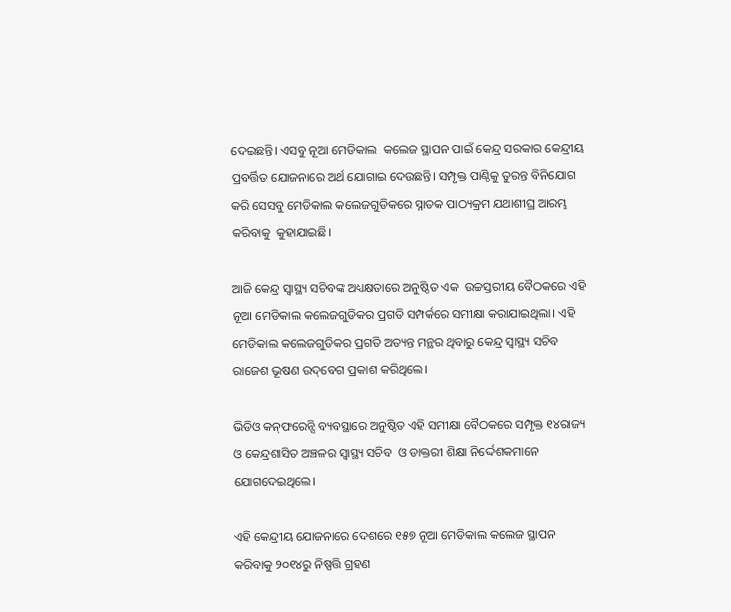ଦେଇଛନ୍ତି। ଏସବୁ ନୂଆ ମେଡିକାଲ  କଲେଜ ସ୍ଥାପନ ପାଇଁ କେନ୍ଦ୍ର ସରକାର କେନ୍ଦ୍ରୀୟ ପ୍ରବର୍ତ୍ତିତ ଯୋଜନାରେ ଅର୍ଥ ଯୋଗାଇ ଦେଉଛନ୍ତି। ସମ୍ପୃକ୍ତ ପାଣ୍ଠିକୁ ତୁରନ୍ତ ବିନିଯୋଗ କରି ସେସବୁ ମେଡିକାଲ କଲେଜଗୁଡିକରେ ସ୍ନାତକ ପାଠ୍ୟକ୍ରମ ଯଥାଶୀଘ୍ର ଆରମ୍ଭ କରିବାକୁ  କୁହାଯାଇଛି।

ଆଜି କେନ୍ଦ୍ର ସ୍ୱାସ୍ଥ୍ୟ ସଚିବଙ୍କ ଅଧ୍ୟକ୍ଷତାରେ ଅନୁଷ୍ଠିତ ଏକ  ଉଚ୍ଚସ୍ତରୀୟ ବୈଠକରେ ଏହି ନୂଆ ମେଡିକାଲ କଲେଜଗୁଡିକର ପ୍ରଗତି ସମ୍ପର୍କରେ ସମୀକ୍ଷା କରାଯାଇଥିଲା। ଏହି ମେଡିକାଲ କଲେଜଗୁଡିକର ପ୍ରଗତି ଅତ୍ୟନ୍ତ ମନ୍ଥର ଥିବାରୁ କେନ୍ଦ୍ର ସ୍ୱାସ୍ଥ୍ୟ ସଚିବ ରାଜେଶ ଭୂଷଣ ଉଦ୍‌ବେଗ ପ୍ରକାଶ କରିଥିଲେ।

ଭିଡିଓ କନ୍‌ଫରେନ୍ସି ବ୍ୟବସ୍ଥାରେ ଅନୁଷ୍ଠିତ ଏହି ସମୀକ୍ଷା ବୈଠକରେ ସମ୍ପୃକ୍ତ ୧୪ରାଜ୍ୟ ଓ କେନ୍ଦ୍ରଶାସିତ ଅଞ୍ଚଳର ସ୍ୱାସ୍ଥ୍ୟ ସଚିବ  ଓ ଡାକ୍ତରୀ ଶିକ୍ଷା ନିର୍ଦ୍ଦେଶକମାନେ ଯୋଗଦେଇଥିଲେ।

ଏହି କେନ୍ଦ୍ରୀୟ ଯୋଜନାରେ ଦେଶରେ ୧୫୭ ନୂଆ ମେଡିକାଲ କଲେଜ ସ୍ଥାପନ କରିବାକୁ ୨୦୧୪ରୁ ନିଷ୍ପତ୍ତି ଗ୍ରହଣ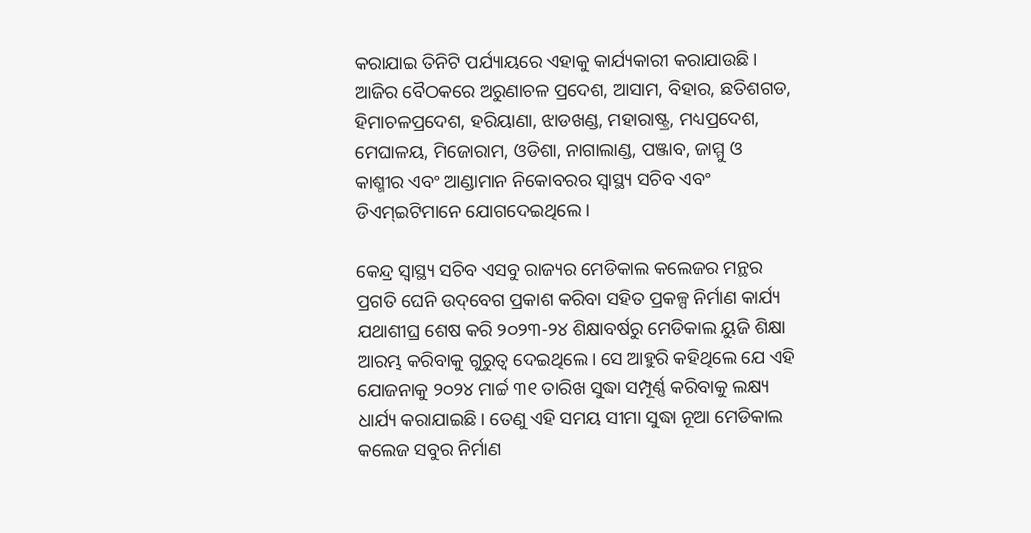କରାଯାଇ ତିନିଟି ପର୍ଯ୍ୟାୟରେ ଏହାକୁ କାର୍ଯ୍ୟକାରୀ କରାଯାଉଛି। ଆଜିର ବୈଠକରେ ଅରୁଣାଚଳ ପ୍ରଦେଶ, ଆସାମ, ବିହାର, ଛତିଶଗଡ, ହିମାଚଳପ୍ରଦେଶ, ହରିୟାଣା, ଝାଡଖଣ୍ଡ, ମହାରାଷ୍ଟ୍ର, ମଧ୍ୟପ୍ରଦେଶ, ମେଘାଳୟ, ମିଜୋରାମ, ଓଡିଶା, ନାଗାଲାଣ୍ଡ, ପଞ୍ଜାବ, ଜାମ୍ମୁ ଓ କାଶ୍ମୀର ଏବଂ ଆଣ୍ଡାମାନ ନିକୋବରର ସ୍ୱାସ୍ଥ୍ୟ ସଚିବ ଏବଂ ଡିଏମ୍‌ଇଟିମାନେ ଯୋଗଦେଇଥିଲେ।

କେନ୍ଦ୍ର ସ୍ୱାସ୍ଥ୍ୟ ସଚିବ ଏସବୁ ରାଜ୍ୟର ମେଡିକାଲ କଲେଜର ମନ୍ଥର ପ୍ରଗତି ଘେନି ଉଦ୍‌ବେଗ ପ୍ରକାଶ କରିବା ସହିତ ପ୍ରକଳ୍ପ ନିର୍ମାଣ କାର୍ଯ୍ୟ ଯଥାଶୀଘ୍ର ଶେଷ କରି ୨୦୨୩-୨୪ ଶିକ୍ଷାବର୍ଷରୁ ମେଡିକାଲ ୟୁଜି ଶିକ୍ଷା ଆରମ୍ଭ କରିବାକୁ ଗୁରୁତ୍ୱ ଦେଇଥିଲେ। ସେ ଆହୁରି କହିଥିଲେ ଯେ ଏହି ଯୋଜନାକୁ ୨୦୨୪ ମାର୍ଚ୍ଚ ୩୧ ତାରିଖ ସୁଦ୍ଧା ସମ୍ପୂର୍ଣ୍ଣ କରିବାକୁ ଲକ୍ଷ୍ୟ ଧାର୍ଯ୍ୟ କରାଯାଇଛି। ତେଣୁ ଏହି ସମୟ ସୀମା ସୁଦ୍ଧା ନୂଆ ମେଡିକାଲ କଲେଜ ସବୁର ନିର୍ମାଣ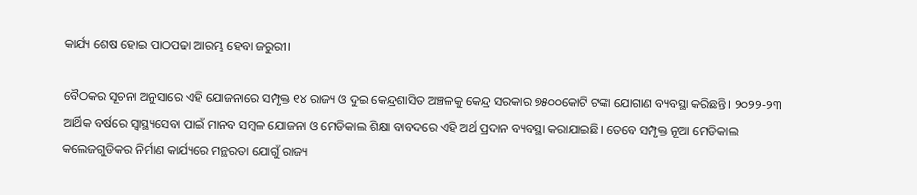କାର୍ଯ୍ୟ ଶେଷ ହୋଇ ପାଠପଢା ଆରମ୍ଭ ହେବା ଜରୁରୀ।

ବୈଠକର ସୂଚନା ଅନୁସାରେ ଏହି ଯୋଜନାରେ ସମ୍ପୃକ୍ତ ୧୪ ରାଜ୍ୟ ଓ ଦୁଇ କେନ୍ଦ୍ରଶାସିତ ଅଞ୍ଚଳକୁ କେନ୍ଦ୍ର ସରକାର ୭୫୦୦କୋଟି ଟଙ୍କା ଯୋଗାଣ ବ୍ୟବସ୍ଥା କରିଛନ୍ତି। ୨୦୨୨-୨୩ ଆର୍ଥିକ ବର୍ଷରେ ସ୍ୱାସ୍ଥ୍ୟସେବା ପାଇଁ ମାନବ ସମ୍ବଳ ଯୋଜନା ଓ ମେଡିକାଲ ଶିକ୍ଷା ବାବଦରେ ଏହି ଅର୍ଥ ପ୍ରଦାନ ବ୍ୟବସ୍ଥା କରାଯାଇଛି। ତେବେ ସମ୍ପୃକ୍ତ ନୂଆ ମେଡିକାଲ କଲେଜଗୁଡିକର ନିର୍ମାଣ କାର୍ଯ୍ୟରେ ମନ୍ଥରତା ଯୋଗୁଁ ରାଜ୍ୟ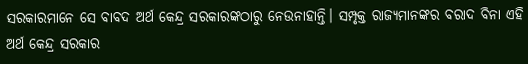ସରକାରମାନେ ସେ ବାବଦ ଅର୍ଥ କେନ୍ଦ୍ର ସରକାରଙ୍କଠାରୁ ନେଉନାହାନ୍ତି। ସମ୍ପୃକ୍ତ ରାଜ୍ୟମାନଙ୍କର ବରାଦ ବିନା ଏହି ଅର୍ଥ କେନ୍ଦ୍ର ସରକାର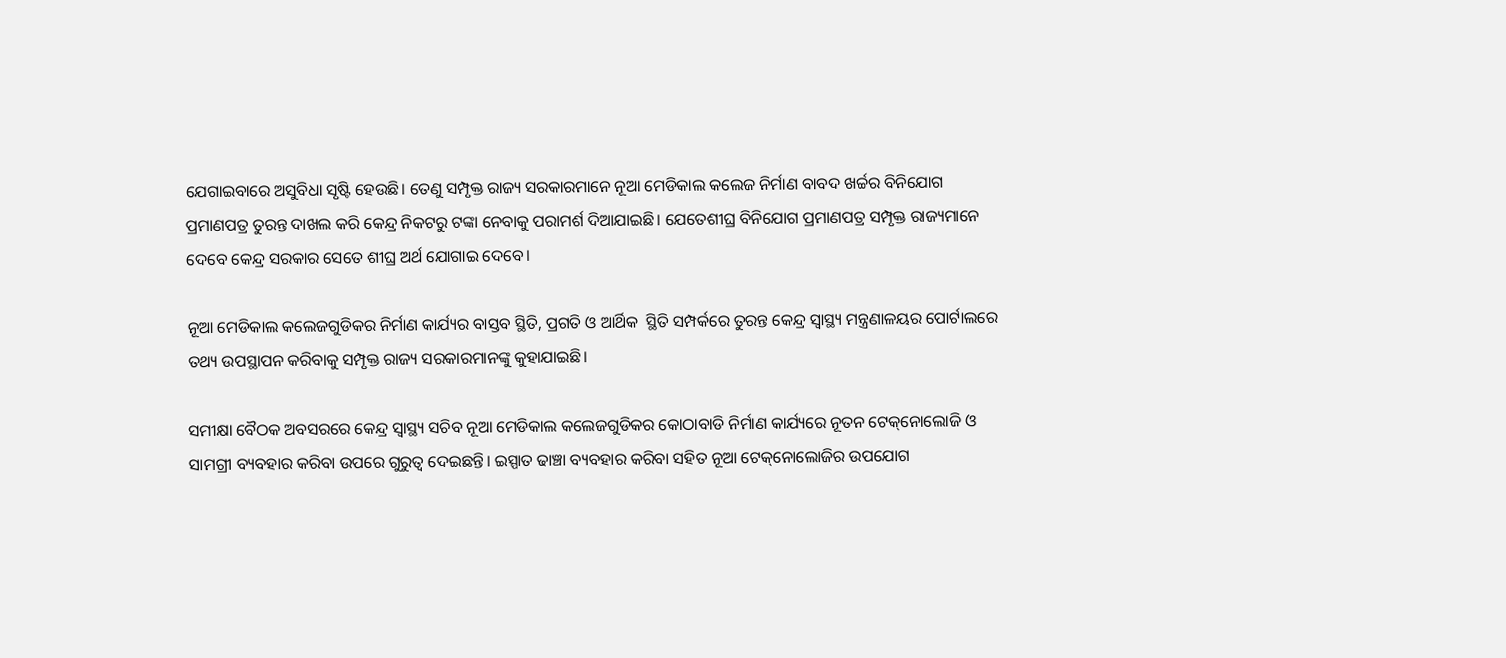ଯେଗାଇବାରେ ଅସୁବିଧା ସୃଷ୍ଟି ହେଉଛି। ତେଣୁ ସମ୍ପୃକ୍ତ ରାଜ୍ୟ ସରକାରମାନେ ନୂଆ ମେଡିକାଲ କଲେଜ ନିର୍ମାଣ ବାବଦ ଖର୍ଚ୍ଚର ବିନିଯୋଗ ପ୍ରମାଣପତ୍ର ତୁରନ୍ତ ଦାଖଲ କରି କେନ୍ଦ୍ର ନିକଟରୁ ଟଙ୍କା ନେବାକୁ ପରାମର୍ଶ ଦିଆଯାଇଛି। ଯେତେଶୀଘ୍ର ବିନିଯୋଗ ପ୍ରମାଣପତ୍ର ସମ୍ପୃକ୍ତ ରାଜ୍ୟମାନେ ଦେବେ କେନ୍ଦ୍ର ସରକାର ସେତେ ଶୀଘ୍ର ଅର୍ଥ ଯୋଗାଇ ଦେବେ।

ନୂଆ ମେଡିକାଲ କଲେଜଗୁଡିକର ନିର୍ମାଣ କାର୍ଯ୍ୟର ବାସ୍ତବ ସ୍ଥିତି, ପ୍ରଗତି ଓ ଆର୍ଥିକ  ସ୍ଥିତି ସମ୍ପର୍କରେ ତୁରନ୍ତ କେନ୍ଦ୍ର ସ୍ୱାସ୍ଥ୍ୟ ମନ୍ତ୍ରଣାଳୟର ପୋର୍ଟାଲରେ ତଥ୍ୟ ଉପସ୍ଥାପନ କରିବାକୁ ସମ୍ପୃକ୍ତ ରାଜ୍ୟ ସରକାରମାନଙ୍କୁ କୁହାଯାଇଛି।

ସମୀକ୍ଷା ବୈଠକ ଅବସରରେ କେନ୍ଦ୍ର ସ୍ୱାସ୍ଥ୍ୟ ସଚିବ ନୂଆ ମେଡିକାଲ କଲେଜଗୁଡିକର କୋଠାବାଡି ନିର୍ମାଣ କାର୍ଯ୍ୟରେ ନୂତନ ଟେକ୍‌ନୋଲୋଜି ଓ ସାମଗ୍ରୀ ବ୍ୟବହାର କରିବା ଉପରେ ଗୁରୁତ୍ୱ ଦେଇଛନ୍ତି। ଇସ୍ପାତ ଢାଞ୍ଚା ବ୍ୟବହାର କରିବା ସହିତ ନୂଆ ଟେକ୍‌ନୋଲୋଜିର ଉପଯୋଗ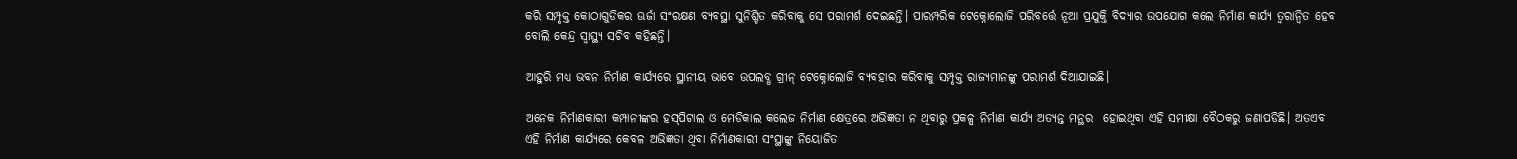କରି ସମ୍ପୃକ୍ତ କୋଠାଗୁଡିକର ଊର୍ଜା ସଂରକ୍ଷଣ ବ୍ୟବସ୍ଥା ସୁନିଶ୍ଚିତ କରିବାକୁ ସେ ପରାମର୍ଶ ଦେଇଛନ୍ତି। ପାରମ୍ପରିକ ଟେକ୍ନୋଲୋଜି ପରିବର୍ତ୍ତେ ନୂଆ ପ୍ରଯୁକ୍ତି ବିଦ୍ୟାର ଉପଯୋଗ କଲେ ନିର୍ମାଣ କାର୍ଯ୍ୟ ତ୍ୱରାନ୍ୱିତ ହେବ ବୋଲି କେନ୍ଦ୍ର ସ୍ୱାସ୍ଥ୍ୟ ସଚିବ କହିଛନ୍ତି।

ଆହୁରି ମଧ୍ୟ ଭବନ ନିର୍ମାଣ କାର୍ଯ୍ୟରେ ସ୍ଥାନୀୟ ଭାବେ ଉପଲବ୍ଧ ଗ୍ରୀନ୍ ଟେକ୍ନୋଲୋଜି ବ୍ୟବହାର କରିବାକୁ ସମ୍ପୃକ୍ତ ରାଜ୍ୟମାନଙ୍କୁ ପରାମର୍ଶ ଦିଆଯାଇଛି।

ଅନେକ ନିର୍ମାଣକାରୀ କମ୍ପାନୀଙ୍କର ହସ୍‌ପିଟାଲ ଓ ମେଡିକାଲ କଲେଜ ନିର୍ମାଣ କ୍ଷେତ୍ରରେ ଅଭିଜ୍ଞତା ନ ଥିବାରୁ ପ୍ରକଳ୍ପ ନିର୍ମାଣ କାର୍ଯ୍ୟ ଅତ୍ୟନ୍ତ ମନ୍ଥର  ହୋଇଥିବା ଏହି ସମୀକ୍ଷା ବୈଠକରୁ ଜଣାପଡିଛି। ଅତଏବ ଏହି ନିର୍ମାଣ କାର୍ଯ୍ୟରେ କେବଳ ଅଭିଜ୍ଞତା ଥିବା ନିର୍ମାଣକାରୀ ସଂସ୍ଥାଙ୍କୁ ନିୟୋଜିତ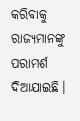କରିବାକୁ ରାଜ୍ୟମାନଙ୍କୁ ପରାମର୍ଶ ଦିଆଯାଇଛି।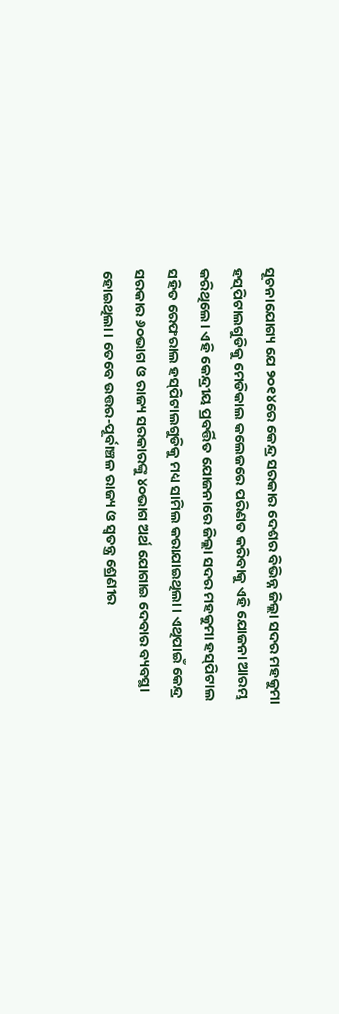ସୂଚନାଯୋଗ୍ୟ ଯେ ୨୦୧୪ରେ କେନ୍ଦ୍ର ସରକାର ଦେଶର ବିଭିନ୍ନ ଜିଲ୍ଲା ସଦର ମହକୁମା ହସ୍‌ପିଟାଲଗୁଡିକୁ ମେଡିକାଲ କଲେଜରେ ପରିଣତ କରିବାକୁ ଏହି ଯୋଜନା ଆରମ୍ଭ କରିଥିଲେ। ଏହି କେନ୍ଦ୍ରୀୟ ପ୍ରବର୍ତ୍ତିତ ଯୋଜନାରେ ଜିଲ୍ଲା ସଦର ମହକୁମା ହସ୍‌ପିଟାଲ ସହିତ ରେଫରାଲ ହସ୍‌ପିଟାଲଗୁଡିକୁ ମଧ୍ୟ ସାମିଲ କରାଯାଇଥିଲା। ଏଥିପାଇଁ କେନ୍ଦ୍ର ସରକାର ୬୦ଭାଗ ଓ ରାଜ୍ୟ ସରକାରଙ୍କୁ ୪୦ଭାଗ ଅର୍ଥ ଯୋଗାଇ ଦେବାର ବ୍ୟବସ୍ଥା ହୋଇଥିଲା। ତେବେ ଉତ୍ତର-ପୂର୍ବାଞ୍ଚଳ ରାଜ୍ୟ ଓ ସ୍ୱତନ୍ତ୍ର ଶ୍ରେଣୀର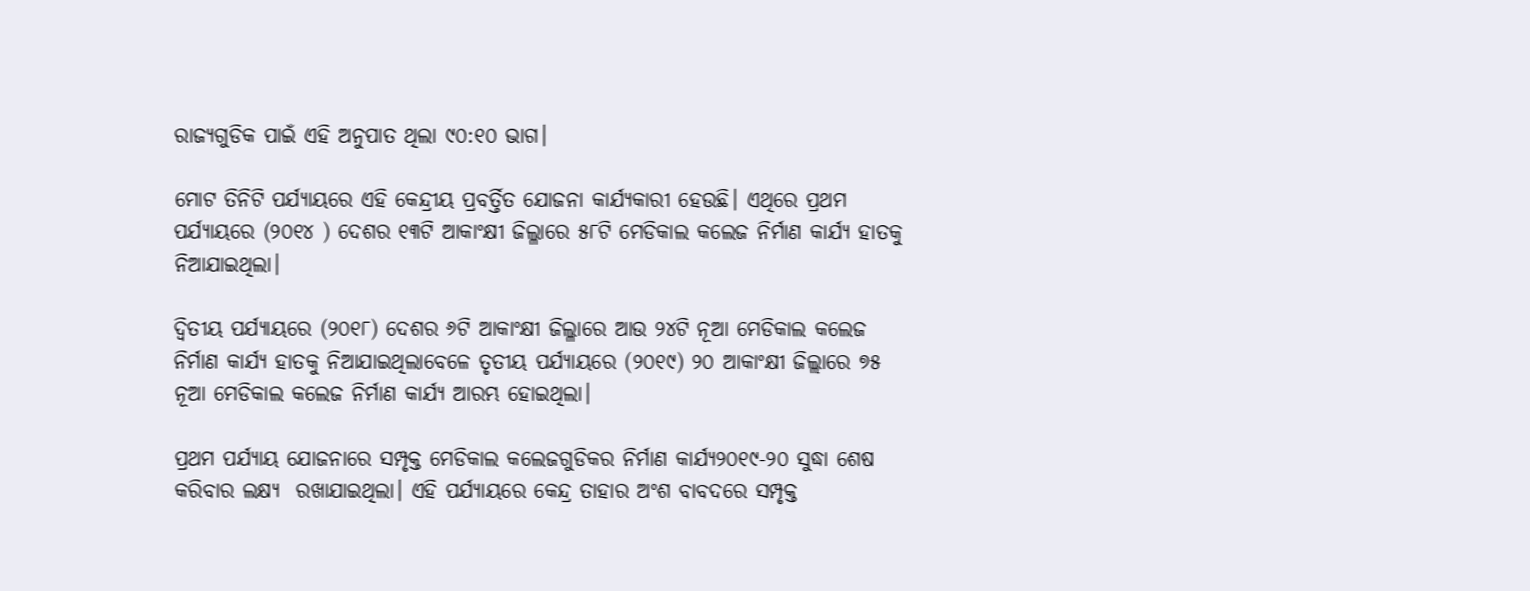ରାଜ୍ୟଗୁଡିକ ପାଇଁ ଏହି ଅନୁପାତ ଥିଲା ୯୦:୧୦ ଭାଗ।

ମୋଟ ତିନିଟି ପର୍ଯ୍ୟାୟରେ ଏହି କେନ୍ଦ୍ରୀୟ ପ୍ରବର୍ତ୍ତିତ ଯୋଜନା କାର୍ଯ୍ୟକାରୀ ହେଉଛି। ଏଥିରେ ପ୍ରଥମ ପର୍ଯ୍ୟାୟରେ (୨୦୧୪ ) ଦେଶର ୧୩ଟି ଆକାଂକ୍ଷୀ ଜିଲ୍ଳାରେ ୫୮ଟି ମେଡିକାଲ କଲେଜ ନିର୍ମାଣ କାର୍ଯ୍ୟ ହାତକୁ ନିଆଯାଇଥିଲା।

ଦ୍ୱିତୀୟ ପର୍ଯ୍ୟାୟରେ (୨୦୧୮) ଦେଶର ୬ଟି ଆକାଂକ୍ଷୀ ଜିଲ୍ଳାରେ ଆଉ ୨୪ଟି ନୂଆ ମେଡିକାଲ କଲେଜ ନିର୍ମାଣ କାର୍ଯ୍ୟ ହାତକୁ ନିଆଯାଇଥିଲାବେଳେ ତୃତୀୟ ପର୍ଯ୍ୟାୟରେ (୨୦୧୯) ୨୦ ଆକାଂକ୍ଷୀ ଜିଲ୍ଲାରେ ୭୫ ନୂଆ ମେଡିକାଲ କଲେଜ ନିର୍ମାଣ କାର୍ଯ୍ୟ ଆରମ୍ଭ ହୋଇଥିଲା।

ପ୍ରଥମ ପର୍ଯ୍ୟାୟ ଯୋଜନାରେ ସମ୍ପୃକ୍ତ ମେଡିକାଲ କଲେଜଗୁଡିକର ନିର୍ମାଣ କାର୍ଯ୍ୟ୨୦୧୯-୨୦ ସୁଦ୍ଧା ଶେଷ କରିବାର ଲକ୍ଷ୍ୟ  ରଖାଯାଇଥିଲା। ଏହି ପର୍ଯ୍ୟାୟରେ କେନ୍ଦ୍ର ତାହାର ଅଂଶ ବାବଦରେ ସମ୍ପୃକ୍ତ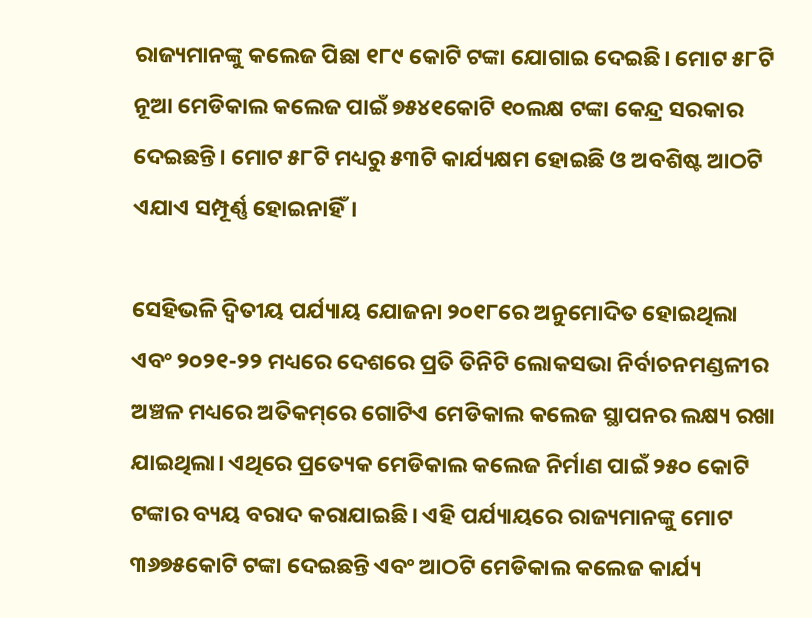ରାଜ୍ୟମାନଙ୍କୁ କଲେଜ ପିଛା ୧୮୯ କୋଟି ଟଙ୍କା ଯୋଗାଇ ଦେଇଛି। ମୋଟ ୫୮ଟି ନୂଆ ମେଡିକାଲ କଲେଜ ପାଇଁ ୭୫୪୧କୋଟି ୧୦ଲକ୍ଷ ଟଙ୍କା କେନ୍ଦ୍ର ସରକାର ଦେଇଛନ୍ତି। ମୋଟ ୫୮ଟି ମଧ୍ୟରୁ ୫୩ଟି କାର୍ଯ୍ୟକ୍ଷମ ହୋଇଛି ଓ ଅବଶିଷ୍ଟ ଆଠଟି ଏଯାଏ ସମ୍ପୂର୍ଣ୍ଣ ହୋଇନାହିଁ।

ସେହିଭଳି ଦ୍ୱିତୀୟ ପର୍ଯ୍ୟାୟ ଯୋଜନା ୨୦୧୮ରେ ଅନୁମୋଦିତ ହୋଇଥିଲା ଏବଂ ୨୦୨୧-୨୨ ମଧ୍ୟରେ ଦେଶରେ ପ୍ରତି ତିନିଟି ଲୋକସଭା ନିର୍ବାଚନମଣ୍ଡଳୀର ଅଞ୍ଚଳ ମଧ୍ୟରେ ଅତିକମ୍‌ରେ ଗୋଟିଏ ମେଡିକାଲ କଲେଜ ସ୍ଥାପନର ଲକ୍ଷ୍ୟ ରଖା ଯାଇଥିଲା। ଏଥିରେ ପ୍ରତ୍ୟେକ ମେଡିକାଲ କଲେଜ ନିର୍ମାଣ ପାଇଁ ୨୫୦ କୋଟି ଟଙ୍କାର ବ୍ୟୟ ବରାଦ କରାଯାଇଛି। ଏହି ପର୍ଯ୍ୟାୟରେ ରାଜ୍ୟମାନଙ୍କୁ ମୋଟ ୩୬୭୫କୋଟି ଟଙ୍କା ଦେଇଛନ୍ତି ଏବଂ ଆଠଟି ମେଡିକାଲ କଲେଜ କାର୍ଯ୍ୟ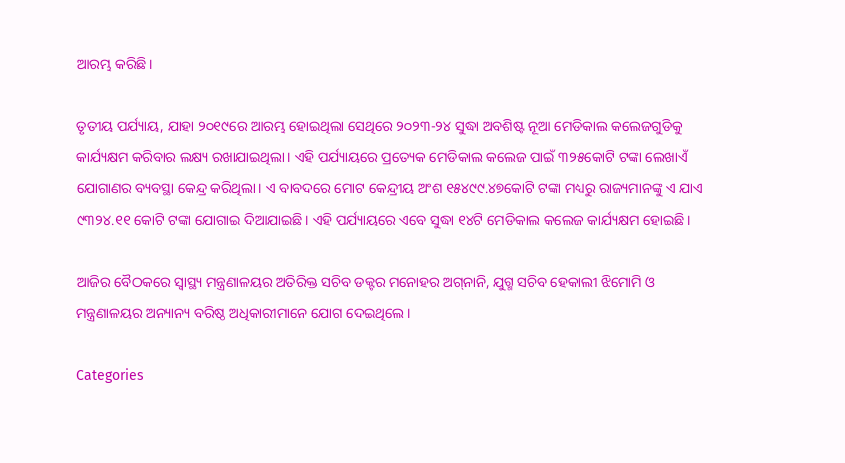ଆରମ୍ଭ କରିଛି।

ତୃତୀୟ ପର୍ଯ୍ୟାୟ, ଯାହା ୨୦୧୯ରେ ଆରମ୍ଭ ହୋଇଥିଲା ସେଥିରେ ୨୦୨୩-୨୪ ସୁଦ୍ଧା ଅବଶିଷ୍ଟ ନୂଆ ମେଡିକାଲ କଲେଜଗୁଡିକୁ କାର୍ଯ୍ୟକ୍ଷମ କରିବାର ଲକ୍ଷ୍ୟ ରଖାଯାଇଥିଲା। ଏହି ପର୍ଯ୍ୟାୟରେ ପ୍ରତ୍ୟେକ ମେଡିକାଲ କଲେଜ ପାଇଁ ୩୨୫କୋଟି ଟଙ୍କା ଲେଖାଏଁ ଯୋଗାଣର ବ୍ୟବସ୍ଥା କେନ୍ଦ୍ର କରିଥିଲା। ଏ ବାବଦରେ ମୋଟ କେନ୍ଦ୍ରୀୟ ଅଂଶ ୧୫୪୯୯.୪୭କୋଟି ଟଙ୍କା ମଧ୍ୟରୁ ରାଜ୍ୟମାନଙ୍କୁ ଏ ଯାଏ ୯୩୨୪.୧୧ କୋଟି ଟଙ୍କା ଯୋଗାଇ ଦିଆଯାଇଛି। ଏହି ପର୍ଯ୍ୟାୟରେ ଏବେ ସୁଦ୍ଧା ୧୪ଟି ମେଡିକାଲ କଲେଜ କାର୍ଯ୍ୟକ୍ଷମ ହୋଇଛି।

ଆଜିର ବୈଠକରେ ସ୍ୱାସ୍ଥ୍ୟ ମନ୍ତ୍ରଣାଳୟର ଅତିରିକ୍ତ ସଚିବ ଡକ୍ଟର ମନୋହର ଅଗ୍‌ନାନି, ଯୁଗ୍ମ ସଚିବ ହେକାଲୀ ଝିମୋମି ଓ ମନ୍ତ୍ରଣାଳୟର ଅନ୍ୟାନ୍ୟ ବରିଷ୍ଠ ଅଧିକାରୀମାନେ ଯୋଗ ଦେଇଥିଲେ।

Categories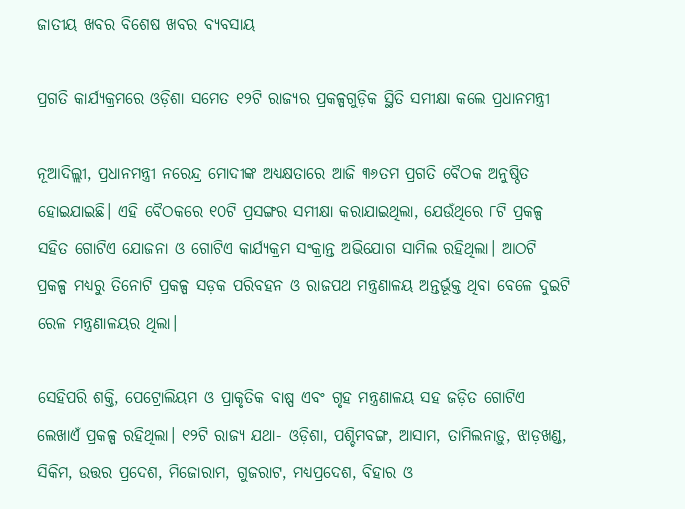ଜାତୀୟ ଖବର ବିଶେଷ ଖବର ବ୍ୟବସାୟ

ପ୍ରଗତି କାର୍ଯ୍ୟକ୍ରମରେ ଓଡ଼ିଶା ସମେତ ୧୨ଟି ରାଜ୍ୟର ପ୍ରକଳ୍ପଗୁଡ଼ିକ ସ୍ଥିତି ସମୀକ୍ଷା କଲେ ପ୍ରଧାନମନ୍ତ୍ରୀ

ନୂଆଦିଲ୍ଲୀ, ପ୍ରଧାନମନ୍ତ୍ରୀ ନରେନ୍ଦ୍ର ମୋଦୀଙ୍କ ଅଧ୍ୟକ୍ଷତାରେ ଆଜି ୩୬ତମ ପ୍ରଗତି ବୈଠକ ଅନୁଷ୍ଠିତ ହୋଇଯାଇଛି। ଏହି ବୈଠକରେ ୧୦ଟି ପ୍ରସଙ୍ଗର ସମୀକ୍ଷା କରାଯାଇଥିଲା, ଯେଉଁଥିରେ ୮ଟି ପ୍ରକଳ୍ପ ସହିତ ଗୋଟିଏ ଯୋଜନା ଓ ଗୋଟିଏ କାର୍ଯ୍ୟକ୍ରମ ସଂକ୍ରାନ୍ତ ଅଭିଯୋଗ ସାମିଲ ରହିଥିଲା। ଆଠଟି ପ୍ରକଳ୍ପ ମଧ୍ୟରୁ ତିନୋଟି ପ୍ରକଳ୍ପ ସଡ଼କ ପରିବହନ ଓ ରାଜପଥ ମନ୍ତ୍ରଣାଳୟ ଅନ୍ତର୍ଭୂକ୍ତ ଥିବା ବେଳେ ଦୁଇଟି ରେଳ ମନ୍ତ୍ରଣାଳୟର ଥିଲା।

ସେହିପରି ଶକ୍ତି, ପେଟ୍ରୋଲିୟମ ଓ ପ୍ରାକୃତିକ ବାଷ୍ପ ଏବଂ ଗୃହ ମନ୍ତ୍ରଣାଳୟ ସହ ଜଡ଼ିତ ଗୋଟିଏ ଲେଖାଏଁ ପ୍ରକଳ୍ପ ରହିଥିଲା। ୧୨ଟି ରାଜ୍ୟ ଯଥା- ଓଡ଼ିଶା, ପଶ୍ଚିମବଙ୍ଗ, ଆସାମ, ତାମିଲନାଡ଼ୁ, ଝାଡ଼ଖଣ୍ଡ, ସିକିମ, ଉତ୍ତର ପ୍ରଦେଶ, ମିଜୋରାମ, ଗୁଜରାଟ, ମଧ୍ୟପ୍ରଦେଶ, ବିହାର ଓ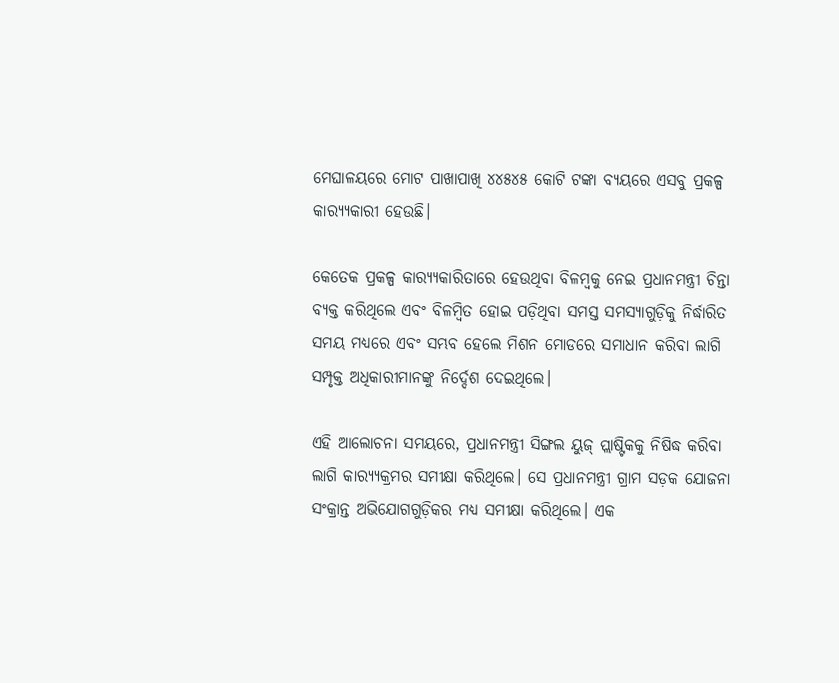ମେଘାଳୟରେ ମୋଟ ପାଖାପାଖି ୪୪୫୪୫ କୋଟି ଟଙ୍କା ବ୍ୟୟରେ ଏସବୁ ପ୍ରକଳ୍ପ କାର‌୍ୟ୍ୟକାରୀ ହେଉଛି।

କେତେକ ପ୍ରକଳ୍ପ କାର‌୍ୟ୍ୟକାରିତାରେ ହେଉଥିବା ବିଳମ୍ବକୁ ନେଇ ପ୍ରଧାନମନ୍ତ୍ରୀ ଚିନ୍ତା ବ୍ୟକ୍ତ କରିଥିଲେ ଏବଂ ବିଳମ୍ବିତ ହୋଇ ପଡ଼ିଥିବା ସମସ୍ତ ସମସ୍ୟାଗୁଡ଼ିକୁ ନିର୍ଦ୍ଧାରିତ ସମୟ ମଧ୍ୟରେ ଏବଂ ସମ୍ଭବ ହେଲେ ମିଶନ ମୋଡରେ ସମାଧାନ କରିବା ଲାଗି ସମ୍ପୃକ୍ତ ଅଧିକାରୀମାନଙ୍କୁ ନିର୍ଦ୍ଦେଶ ଦେଇଥିଲେ।

ଏହି ଆଲୋଚନା ସମୟରେ, ପ୍ରଧାନମନ୍ତ୍ରୀ ସିଙ୍ଗଲ ୟୁଜ୍ ପ୍ଲାଷ୍ଟିକକୁ ନିଷିଦ୍ଧ କରିବା ଲାଗି କାର‌୍ୟ୍ୟକ୍ରମର ସମୀକ୍ଷା କରିଥିଲେ। ସେ ପ୍ରଧାନମନ୍ତ୍ରୀ ଗ୍ରାମ ସଡ଼କ ଯୋଜନା ସଂକ୍ରାନ୍ତ ଅଭିଯୋଗଗୁଡ଼ିକର ମଧ୍ୟ ସମୀକ୍ଷା କରିଥିଲେ। ଏକ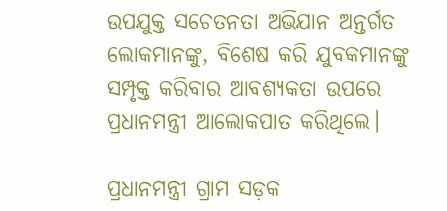ଉପଯୁକ୍ତ ସଚେତନତା ଅଭିଯାନ ଅନ୍ତର୍ଗତ ଲୋକମାନଙ୍କୁ, ବିଶେଷ କରି ଯୁବକମାନଙ୍କୁ ସମ୍ପୃକ୍ତ କରିବାର ଆବଶ୍ୟକତା ଉପରେ ପ୍ରଧାନମନ୍ତ୍ରୀ ଆଲୋକପାତ କରିଥିଲେ।

ପ୍ରଧାନମନ୍ତ୍ରୀ ଗ୍ରାମ ସଡ଼କ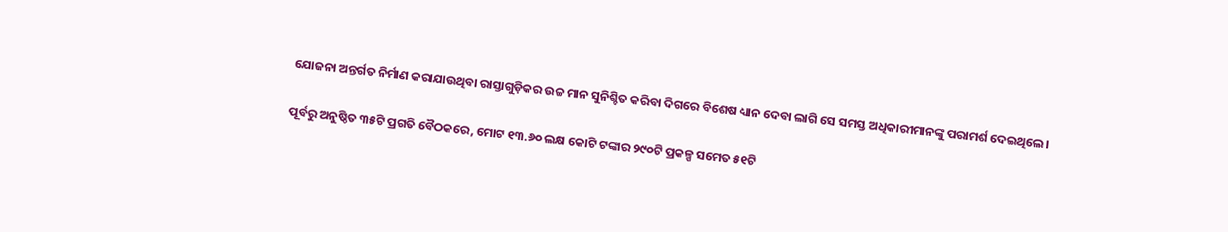ଯୋଜନା ଅନ୍ତର୍ଗତ ନିର୍ମାଣ କରାଯାଉଥିବା ରାସ୍ତାଗୁଡ଼ିକର ଉଚ୍ଚ ମାନ ସୁନିଶ୍ଚିତ କରିବା ଦିଗରେ ବିଶେଷ ଧ୍ୟାନ ଦେବା ଲାଗି ସେ ସମସ୍ତ ଅଧିକାରୀମାନଙ୍କୁ ପରାମର୍ଶ ଦେଇଥିଲେ।

ପୂର୍ବରୁ ଅନୁଷ୍ଠିତ ୩୫ଟି ପ୍ରଗତି ବୈଠକରେ, ମୋଟ ୧୩.୬୦ ଲକ୍ଷ କୋଟି ଟଙ୍କାର ୨୯୦ଟି ପ୍ରକଳ୍ପ ସମେତ ୫୧ଟି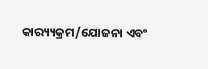କାର‌୍ୟ୍ୟକ୍ରମ/ଯୋଜନା ଏବଂ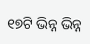୧୭ଟି ଭିନ୍ନ ଭିନ୍ନ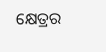କ୍ଷେତ୍ରର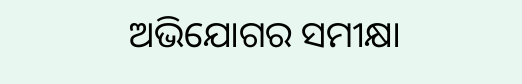ଅଭିଯୋଗର ସମୀକ୍ଷା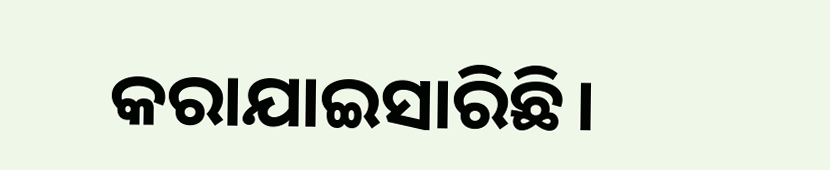କରାଯାଇସାରିଛି।